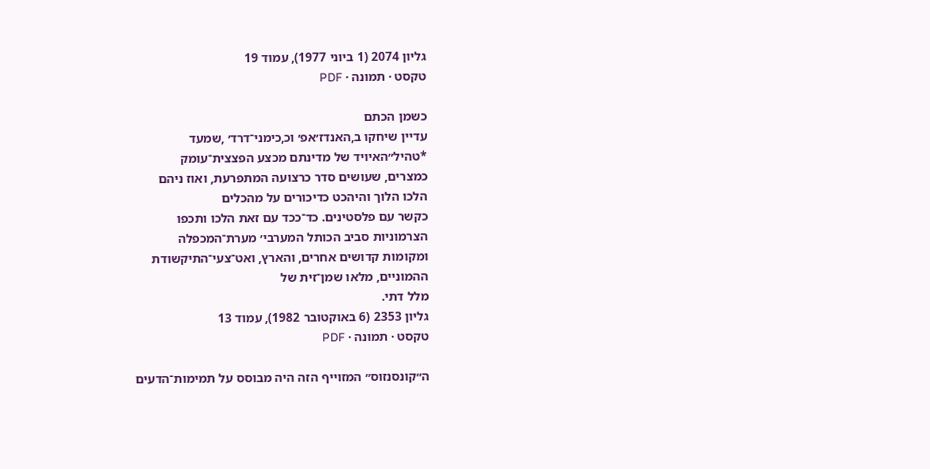גליון 2074 (1 ביוני 1977), עמוד 19
טקסט · תמונה · PDF

כשמן הכתם
עדיין שיחקו ב,האנדז׳אפ׳ וכ,כימני־דרד׳ ,שמעד
*טהיל״האיויד של מדינתם מכצע הפצצית־עומק
כמצרים, שעושים סדר כרצועה המתפרעת, ואוז ניהם
הלכו הלוך והיהכט כדיכורים על מהכלים
כקשר עם פלסטינים. כד־ככד עם זאת הלכו ותכפו
הצרמוניות סביב הכותל המערבי׳ מערת־המכפלה
ומקומות קדושים אחרים, והארץ, ואט־צעי־התיקשודת
ההמוניים, מלאו שמן־זית של
מלל דתי.
גליון 2353 (6 באוקטובר 1982), עמוד 13
טקסט · תמונה · PDF

ה״קונסנזוס״ המזוייף הזה היה מבוסס על תמימות־הדעים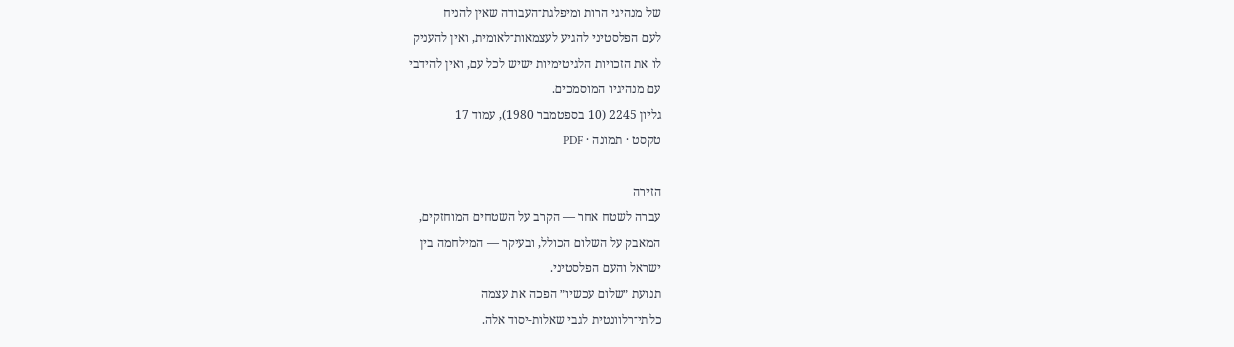של מנהיגי הרות ומיפלגת־העבודה שאין להניח
לעם הפלסטיני להגיע לעצמאות־לאומית, ואין להעניק
לו את הזכויות הלגיטימיות ישיש לכל עם, ואין להידבי
עם מנהיגיו המוסמכים.
גליון 2245 (10 בספטמבר 1980), עמוד 17
טקסט · תמונה · PDF

הזירה
עברה לשטח אחר — הקרב על השטחים המוחזקים,
המאבק על השלום הכולל, ובעיקר — המילחמה בין
ישראל והעם הפלסטיני.
תנועת ״שלום עכשיו״ הפכה את עצמה
כלתי־רלוונטית לגבי שאלות-יסוד אלה.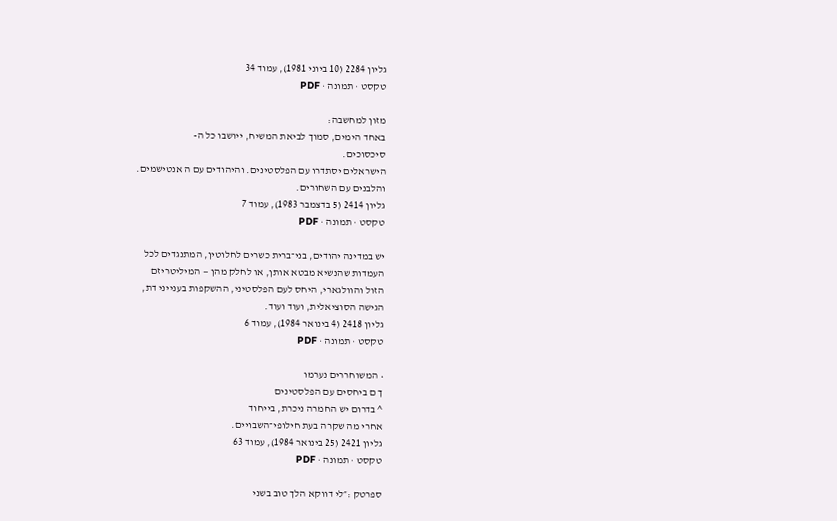גליון 2284 (10 ביוני 1981), עמוד 34
טקסט · תמונה · PDF

מזון למחשבה:
באחד הימים, סמוך לביאת המשיח, ייושבו כל ה-
סיכסוכים.
הישראלים יסתדרו עם הפלסטינים. והיהודים עם ה אנטישמים.
והלבנים עם השחורים.
גליון 2414 (5 בדצמבר 1983), עמוד 7
טקסט · תמונה · PDF

יש במדינה יהודים, בני־ברית כשרים לחלוטין, המתנגדים לכל
העמדות שהנשיא מבטא אותן, או לחלק מהן — המיליטריזם
הזול והוולגארי, היחס לעם הפלסטיני, ההשקפות בענייני דת,
הגישה הסוציאלית, ועוד ועוד.
גליון 2418 (4 בינואר 1984), עמוד 6
טקסט · תמונה · PDF

• המשוחררים נערמו
ך ם ביחסים עם הפלסטינים
^ בדרום יש החמרה ניכרת, בייחוד
אחרי מה שקרה בעת חילופי־השבויים.
גליון 2421 (25 בינואר 1984), עמוד 63
טקסט · תמונה · PDF

ספרטק :״לי דווקא הלך טוב בשני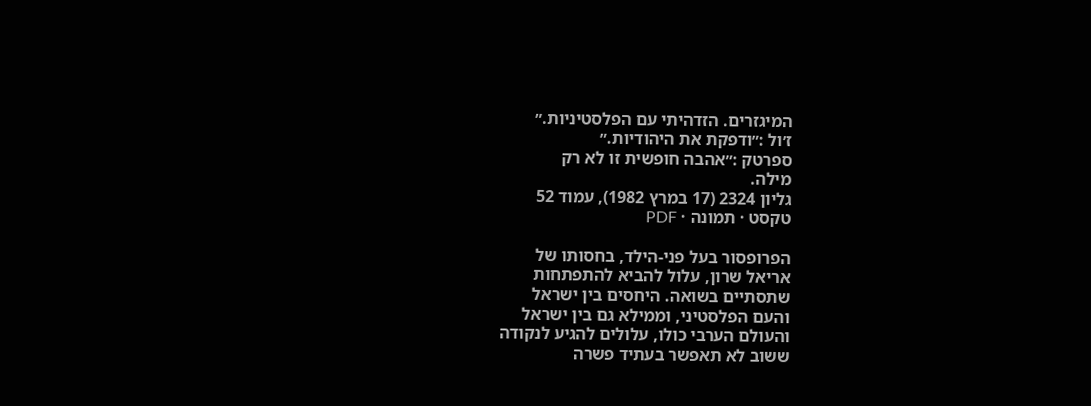המיגזרים. הזדהיתי עם הפלסטיניות.״
ז׳ול :״ודפקת את היהודיות.״
ספרטק :״אהבה חופשית זו לא רק
מילה.
גליון 2324 (17 במרץ 1982), עמוד 52
טקסט · תמונה · PDF

הפרופסור בעל פני-הילד, בחסותו של
אריאל שרון, עלול להביא להתפתחות
שתסתיים בשואה. היחסים בין ישראל
והעם הפלסטיני, וממילא גם בין ישראל
והעולם הערבי כולו, עלולים להגיע לנקודה
ששוב לא תאפשר בעתיד פשרה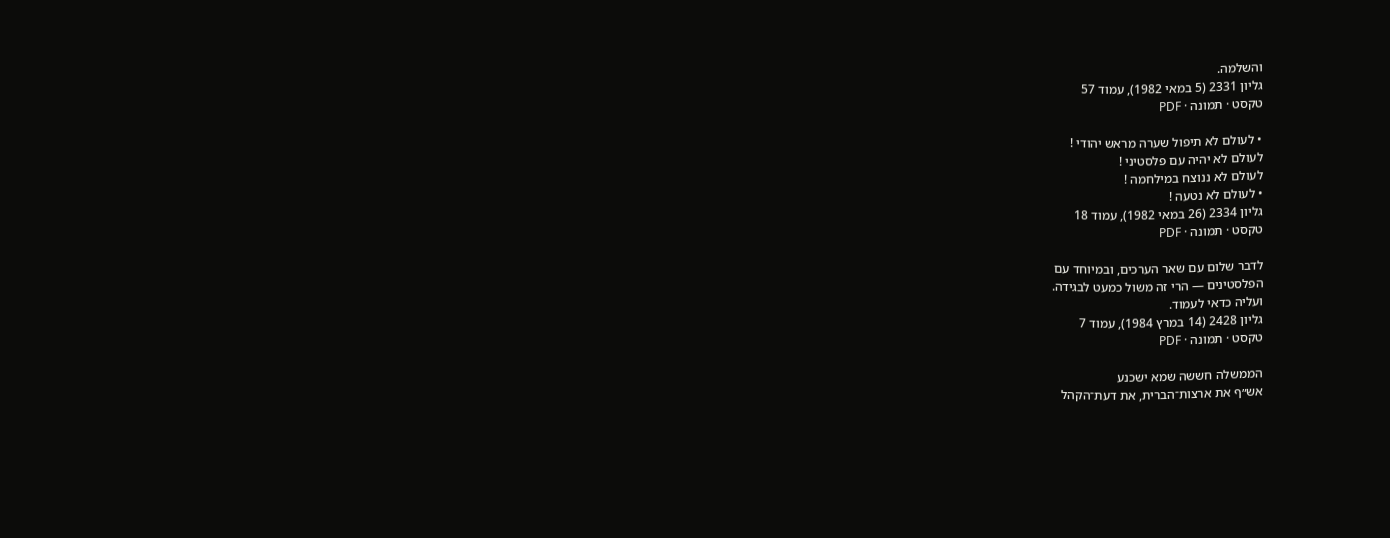והשלמה.
גליון 2331 (5 במאי 1982), עמוד 57
טקסט · תמונה · PDF

• לעולם לא תיפול שערה מראש יהודי !
לעולם לא יהיה עם פלסטיני !
לעולם לא ננוצח במילחמה !
• לעולם לא נטעה !
גליון 2334 (26 במאי 1982), עמוד 18
טקסט · תמונה · PDF

לדבר שלום עם שאר הערכים, ובמיוחד עם
הפלסטינים — הרי זה משול כמעט לבגידה.
ועליה כדאי לעמוד.
גליון 2428 (14 במרץ 1984), עמוד 7
טקסט · תמונה · PDF

הממשלה חששה שמא ישכנע
אש״ף את ארצות־הברית, את דעת־הקהל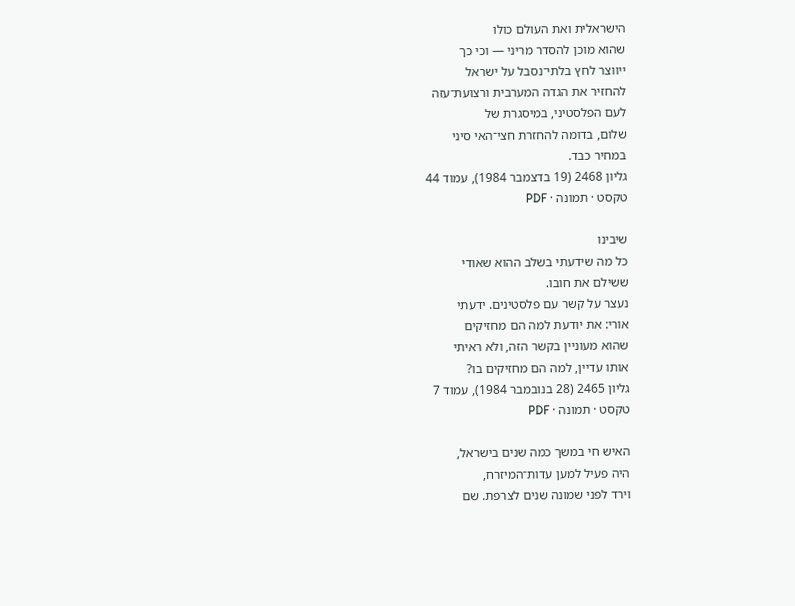הישראלית ואת העולם כולו
שהוא מוכן להסדר מריני — וכי כך
ייווצר לחץ בלתי־נסבל על ישראל
להחזיר את הגדה המערבית ורצועת־עזה
לעם הפלסטיני, במיסגרת של
שלום, בדומה להחזרת חצי־האי סיני
במחיר כבד.
גליון 2468 (19 בדצמבר 1984), עמוד 44
טקסט · תמונה · PDF

שיבינו
כל מה שידעתי בשלב ההוא שאודי
ששילם את חובו.
נעצר על קשר עם פלסטינים. ידעתי
אורי: את יודעת למה הם מחזיקים
שהוא מעוניין בקשר הזה, ולא ראיתי
אותו עדיין, למה הם מחזיקים בו?
גליון 2465 (28 בנובמבר 1984), עמוד 7
טקסט · תמונה · PDF

האיש חי במשך כמה שנים בישראל,
היה פעיל למען עדות־המיזרח,
וירד לפני שמונה שנים לצרפת. שם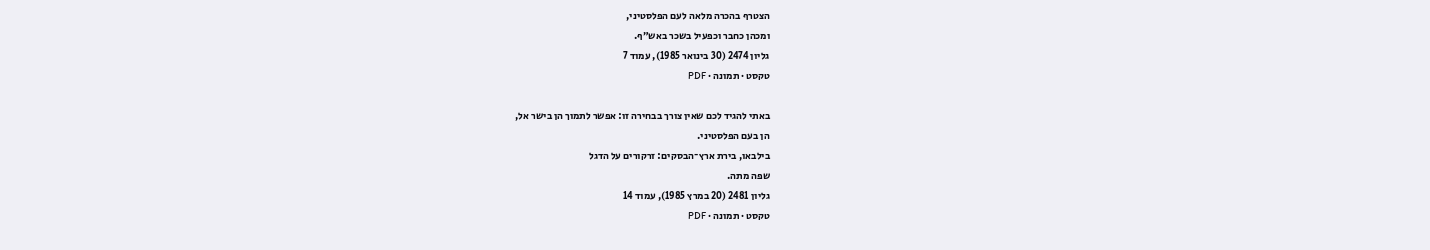הצטרף בהכרה מלאה לעם הפלסטיני,
ומכהן כחבר וכפעיל בשכר באש״ף.
גליון 2474 (30 בינואר 1985), עמוד 7
טקסט · תמונה · PDF

באתי להגיד לכם שאין צורך בבחירה זו: אפשר לתמוך הן בישר אל,
הן בעם הפלסטיני.
בילבאו, בירת ארץ־הבסקים: זרקורים על הדגל
שפה מתה.
גליון 2481 (20 במרץ 1985), עמוד 14
טקסט · תמונה · PDF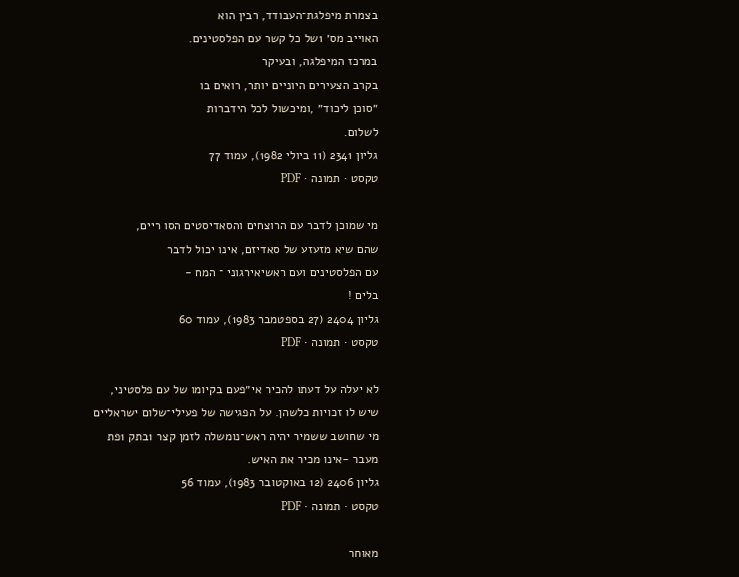בצמרת מיפלגת־העבודד, רבין הוא
האוייב מס׳ 1של כל קשר עם הפלסטינים.
במרכז המיפלגה, ובעיקר
בקרב הצעירים היוניים יותר, רואים בו
״סוכן ליכוד״ ,ומיכשול לכל הידברות
לשלום.
גליון 2341 (11 ביולי 1982), עמוד 77
טקסט · תמונה · PDF

מי שמוכן לדבר עם הרוצחים והסאדיסטים הסו ריים,
שהם שיא מזעזע של סאדיזם, אינו יכול לדבר
עם הפלסטינים ועם ראשיאירגוני ־ המח -
בלים !
גליון 2404 (27 בספטמבר 1983), עמוד 60
טקסט · תמונה · PDF

לא יעלה על דעתו להכיר אי״פעם בקיומו של עם פלסטיני,
שיש לו זכויות כלשהן. על הפגישה של פעילי־שלום ישראליים
מי שחושב ששמיר יהיה ראש־נומשלה לזמן קצר 1בתק 1פת
מעבר -אינו מכיר את האיש.
גליון 2406 (12 באוקטובר 1983), עמוד 56
טקסט · תמונה · PDF

מאוחר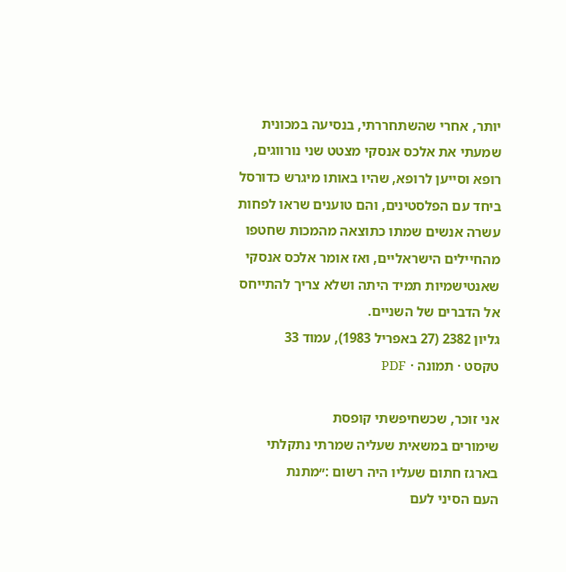יותר, אחרי שהשתחררתי, בנסיעה במכונית
שמעתי את אלכס אנסקי מצטט שני נורווגים,
רופא וסייען לרופא, שהיו באותו מיגרש כדורסל
ביחד עם הפלסטינים, והם טוענים שראו לפחות
עשרה אנשים שמתו כתוצאה מהמכות שחטפו
מהחיילים הישראליים, ואז אומר אלכס אנסקי
שאנטישמיות תמיד היתה ושלא צריך להתייחס
אל הדברים של השניים.
גליון 2382 (27 באפריל 1983), עמוד 33
טקסט · תמונה · PDF

אני זוכר, שכשחיפשתי קופסת
שימורים במשאית שעליה שמרתי נתקלתי
בארגז חתום שעליו היה רשום :״מתנת
העם הסיני לעם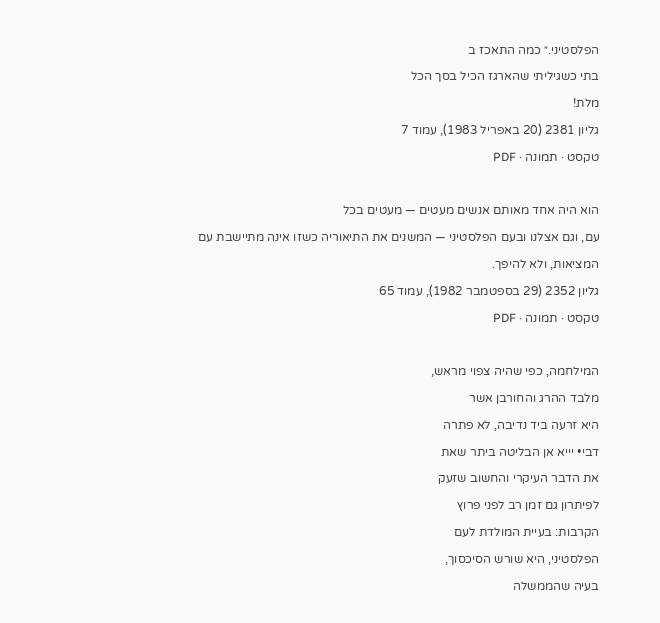הפלסטיני.״ כמה התאכז ב
בתי כשגיליתי שהארגז הכיל בסך הכל
מלת!
גליון 2381 (20 באפריל 1983), עמוד 7
טקסט · תמונה · PDF

הוא היה אחד מאותם אנשים מעטים — מעטים בכל
עם, וגם אצלנו ובעם הפלסטיני — המשנים את התיאוריה כשזו אינה מתיישבת עם
המציאות, ולא להיפך.
גליון 2352 (29 בספטמבר 1982), עמוד 65
טקסט · תמונה · PDF

המילחמה, כפי שהיה צפוי מראש,
מלבד ההרג והחורבן אשר
היא זרעה ביד נדיבה, לא פתרה
דבי• יייא אן הבליטה ביתר שאת
את הדבר העיקרי והחשוב שזעק
לפיתרון גם זמן רב לפני פרוץ
הקרבות: בעיית המולדת לעם
הפלסטיני, היא שורש הסיכסוך,
בעיה שהממשלה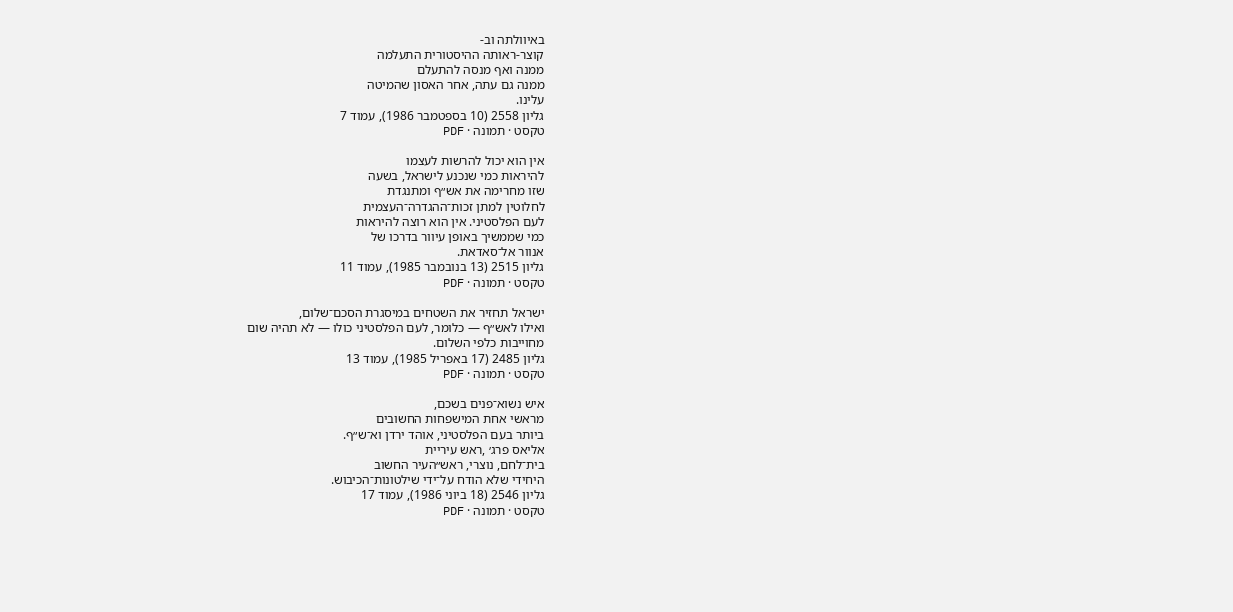באיוולתה וב-
קוצר-ראותה ההיסטורית התעלמה
ממנה ואף מנסה להתעלם
ממנה גם עתה, אחר האסון שהמיטה
עלינו.
גליון 2558 (10 בספטמבר 1986), עמוד 7
טקסט · תמונה · PDF

אין הוא יכול להרשות לעצמו
להיראות כמי שנכנע לישראל, בשעה
שזו מחרימה את אש״ף ומתנגדת
לחלוטין למתן זכות־ההגדרה־העצמית
לעם הפלסטיני. אין הוא רוצה להיראות
כמי שממשיך באופן עיוור בדרכו של
אנוור אל־סאדאת.
גליון 2515 (13 בנובמבר 1985), עמוד 11
טקסט · תמונה · PDF

ישראל תחזיר את השטחים במיסגרת הסכם־שלום,
ואילו לאש״ף — כלומר, לעם הפלסטיני כולו — לא תהיה שום
מחוייבות כלפי השלום.
גליון 2485 (17 באפריל 1985), עמוד 13
טקסט · תמונה · PDF

איש נשוא־פנים בשכם,
מראשי אחת המישפחות החשובים
ביותר בעם הפלסטיני, אוהד ירדן וא־ש״ף.
אליאס פרג׳ ,ראש עיריית
בית־לחם, נוצרי, ראש״העיר החשוב
היחידי שלא הודח על־ידי שילטונות־הכיבוש.
גליון 2546 (18 ביוני 1986), עמוד 17
טקסט · תמונה · PDF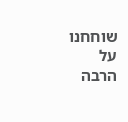שוחחנו על
הרבה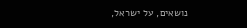נושאים, על ישראל,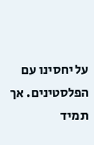על יחסינו עם הפלסטינים. אך תמיד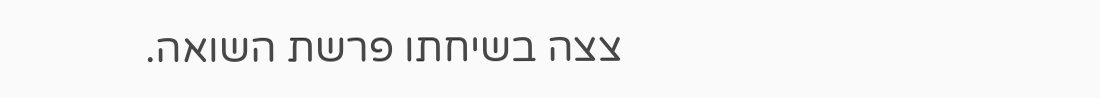צצה בשיחתו פרשת השואה.